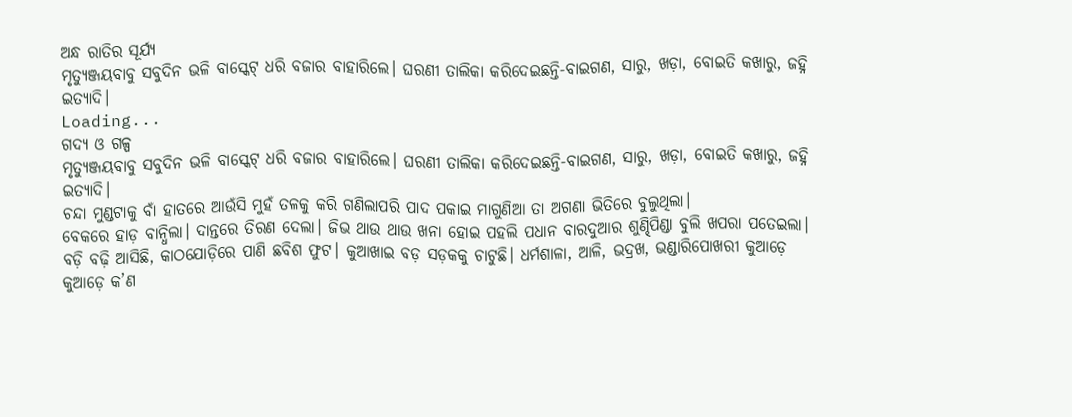ଅନ୍ଧ ରାତିର ସୂର୍ଯ୍ୟ
ମୃତ୍ୟୁଞ୍ଜୟବାବୁ ସବୁଦିନ ଭଳି ବାସ୍କେଟ୍ ଧରି ବଜାର ବାହାରିଲେ। ଘରଣୀ ତାଲିକା କରିଦେଇଛନ୍ତି-ବାଇଗଣ, ସାରୁ, ଖଡ଼ା, ବୋଇତି କଖାରୁ, ଜହ୍ନି ଇତ୍ୟାଦି।
Loading...
ଗଦ୍ୟ ଓ ଗଳ୍ପ
ମୃତ୍ୟୁଞ୍ଜୟବାବୁ ସବୁଦିନ ଭଳି ବାସ୍କେଟ୍ ଧରି ବଜାର ବାହାରିଲେ। ଘରଣୀ ତାଲିକା କରିଦେଇଛନ୍ତି-ବାଇଗଣ, ସାରୁ, ଖଡ଼ା, ବୋଇତି କଖାରୁ, ଜହ୍ନି ଇତ୍ୟାଦି।
ଚନ୍ଦା ମୁଣ୍ଡଟାକୁ ବାଁ ହାତରେ ଆଉଁସି ମୁହଁ ତଳକୁ କରି ଗଣିଲାପରି ପାଦ ପକାଇ ମାଗୁଣିଆ ତା ଅଗଣା ଭିତିରେ ବୁଲୁଥିଲା।
ବେକରେ ହାଡ଼ ବାନ୍ଧିଲା। ଦାନ୍ତରେ ତିରଣ ଦେଲା। ଜିଭ ଥାଉ ଥାଉ ଖନା ହୋଇ ପହଲି ପଧାନ ବାରଦୁଆର ଶୁଣ୍ଢିପିଣ୍ଡା ବୁଲି ଖପରା ପତେଇଲା।
ବଡ଼ି ବଢ଼ି ଆସିଛି, କାଠଯୋଡ଼ିରେ ପାଣି ଛବିଶ ଫୁଟ। କୁଆଖାଇ ବଡ଼ ସଡ଼କକୁ ଚାଟୁଛି। ଧର୍ମଶାଳା, ଆଳି, ଭଦ୍ରଖ, ଭଣ୍ଡାରିପୋଖରୀ କୁଆଡ଼େ କୁଆଡ଼େ କ’ଣ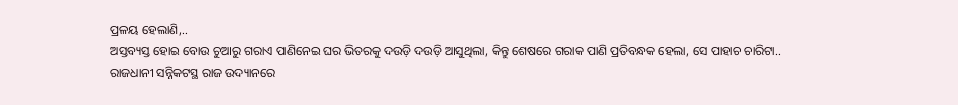ପ୍ରଳୟ ହେଲାଣି,..
ଅସ୍ତବ୍ୟସ୍ତ ହୋଇ ବୋଉ ଚୁଆରୁ ଗରାଏ ପାଣିନେଇ ଘର ଭିତରକୁ ଦଉଡ଼ି ଦଉଡ଼ି ଆସୁଥିଲା, କିନ୍ତୁ ଶେଷରେ ଗରାକ ପାଣି ପ୍ରତିବନ୍ଧକ ହେଲା, ସେ ପାହାଚ ଚାରିଟା..
ରାଜଧାନୀ ସନ୍ନିକଟସ୍ଥ ରାଜ ଉଦ୍ୟାନରେ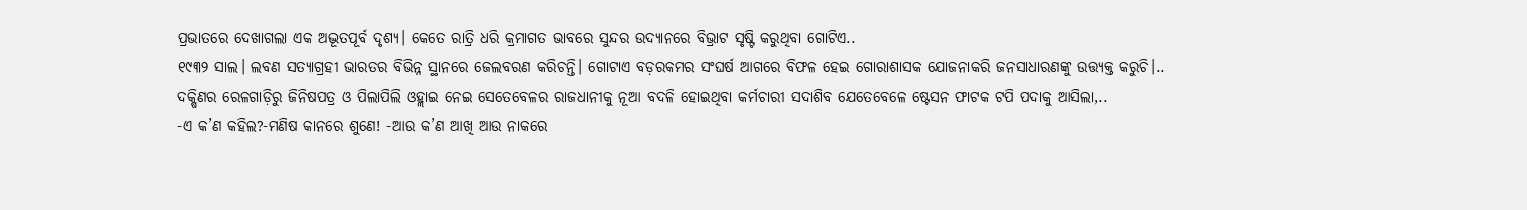ପ୍ରଭାତରେ ଦେଖାଗଲା ଏକ ଅଦ୍ଭୂତପୂର୍ବ ଦୃଶ୍ୟ। କେତେ ରାତ୍ରି ଧରି କ୍ରମାଗତ ଭାବରେ ସୁନ୍ଦର ଉଦ୍ୟାନରେ ବିଭ୍ରାଟ ସୃଷ୍ଟି କରୁଥିବା ଗୋଟିଏ..
୧୯୩୨ ସାଲ। ଲବଣ ସତ୍ୟାଗ୍ରହୀ ଭାରତର ବିଭିନ୍ନ ସ୍ଥାନରେ ଜେଲବରଣ କରିଚନ୍ତି। ଗୋଟାଏ ବଡ଼ରକମର ସଂଘର୍ଷ ଆଗରେ ବିଫଳ ହେଇ ଗୋରାଶାସକ ଯୋଜନାକରି ଜନସାଧାରଣଙ୍କୁ ଉତ୍ତ୍ୟକ୍ତ କରୁଚି।..
ଦକ୍ଷିଣର ରେଳଗାଡ଼ିରୁ ଜିନିଷପତ୍ର ଓ ପିଲାପିଲି ଓହ୍ଲାଇ ନେଇ ସେତେବେଳର ରାଜଧାନୀକୁ ନୂଆ ବଦଳି ହୋଇଥିବା କର୍ମଚାରୀ ସଦାଶିବ ଯେତେବେଳେ ଷ୍ଟେସନ ଫାଟକ ଟପି ପଦାକୁ ଆସିଲା,..
-ଏ କ’ଣ କହିଲ?-ମଣିଷ କାନରେ ଶୁଣେ! -ଆଉ କ’ଣ ଆଖି ଆଉ ନାକରେ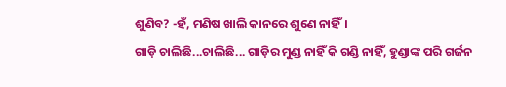ଶୁଣିବ? -ହଁ, ମଣିଷ ଖାଲି କାନରେ ଶୁଣେ ନାହିଁ।
ଗାଡ଼ି ଚାଲିଛି...ଚାଲିଛି... ଗାଡ଼ିର ମୁଣ୍ଡ ନାହିଁ କି ଗଣ୍ଡି ନାହିଁ, ହୁଣ୍ଡାଙ୍କ ପରି ଗର୍ଜନ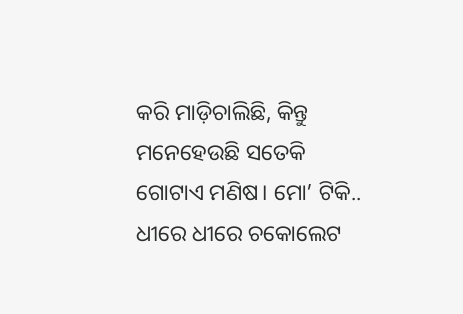କରି ମାଡ଼ିଚାଲିଛି, କିନ୍ତୁ ମନେହେଉଛି ସତେକି ଗୋଟାଏ ମଣିଷ। ମୋ’ ଟିକି..
ଧୀରେ ଧୀରେ ଚକୋଲେଟ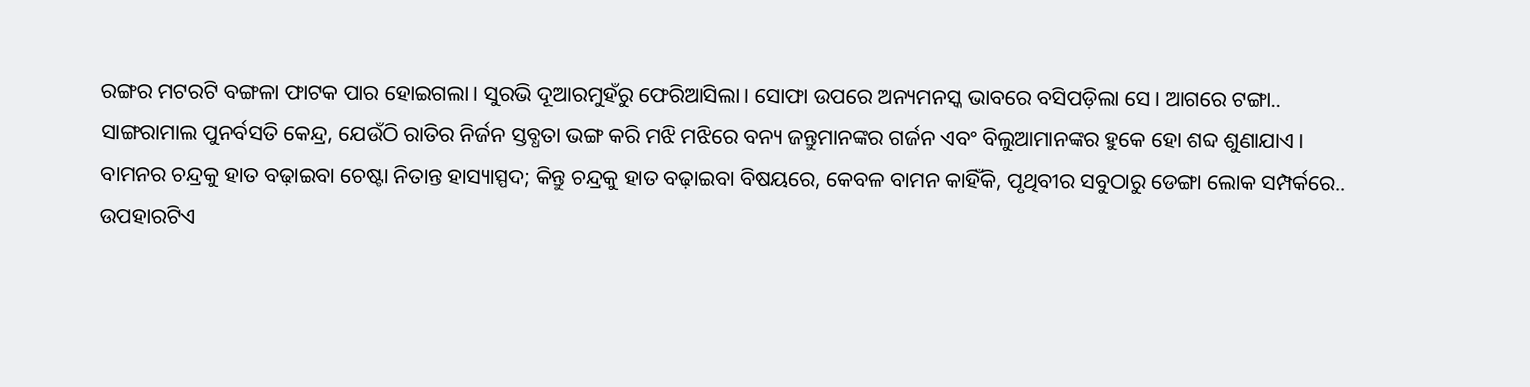ରଙ୍ଗର ମଟରଟି ବଙ୍ଗଳା ଫାଟକ ପାର ହୋଇଗଲା। ସୁରଭି ଦୂଆରମୁହଁରୁ ଫେରିଆସିଲା। ସୋଫା ଉପରେ ଅନ୍ୟମନସ୍କ ଭାବରେ ବସିପଡ଼ିଲା ସେ। ଆଗରେ ଟଙ୍ଗା..
ସାଙ୍ଗରାମାଲ ପୁନର୍ବସତି କେନ୍ଦ୍ର, ଯେଉଁଠି ରାତିର ନିର୍ଜନ ସ୍ତବ୍ଧତା ଭଙ୍ଗ କରି ମଝି ମଝିରେ ବନ୍ୟ ଜନ୍ତୁମାନଙ୍କର ଗର୍ଜନ ଏବଂ ବିଲୁଆମାନଙ୍କର ହୁକେ ହୋ ଶବ୍ଦ ଶୁଣାଯାଏ।
ବାମନର ଚନ୍ଦ୍ରକୁ ହାତ ବଢ଼ାଇବା ଚେଷ୍ଟା ନିତାନ୍ତ ହାସ୍ୟାସ୍ପଦ; କିନ୍ତୁ ଚନ୍ଦ୍ରକୁ ହାତ ବଢ଼ାଇବା ବିଷୟରେ, କେବଳ ବାମନ କାହିଁକି, ପୃଥିବୀର ସବୁଠାରୁ ଡେଙ୍ଗା ଲୋକ ସମ୍ପର୍କରେ..
ଉପହାରଟିଏ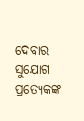ଦେବାର ସୁଯୋଗ ପ୍ରତ୍ୟେକଙ୍କ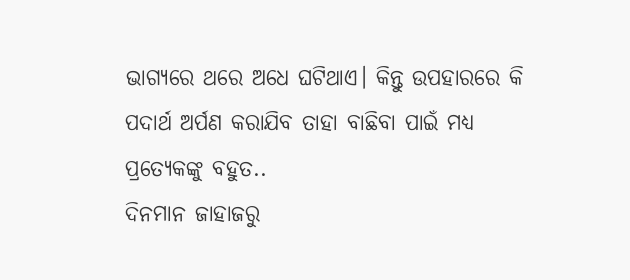ଭାଗ୍ୟରେ ଥରେ ଅଧେ ଘଟିଥାଏ। କିନ୍ତୁ ଉପହାରରେ କି ପଦାର୍ଥ ଅର୍ପଣ କରାଯିବ ତାହା ବାଛିବା ପାଇଁ ମଧ୍ୟ ପ୍ରତ୍ୟେକଙ୍କୁ ବହୁତ..
ଦିନମାନ ଜାହାଜରୁ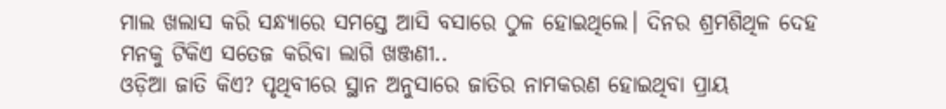ମାଲ ଖଲାସ କରି ସନ୍ଧ୍ୟାରେ ସମସ୍ତେ ଆସି ବସାରେ ଠୁଳ ହୋଇଥିଲେ। ଦିନର ଶ୍ରମଶିଥିଳ ଦେହ ମନକୁ ଟିକିଏ ସତେଜ କରିବା ଲାଗି ଖଞ୍ଜଣୀ..
ଓଡ଼ିଆ ଜାତି କିଏ? ପୃଥିବୀରେ ସ୍ଥାନ ଅନୁସାରେ ଜାତିର ନାମକରଣ ହୋଇଥିବା ପ୍ରାୟ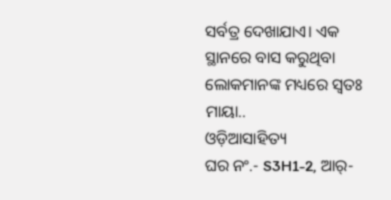ସର୍ବତ୍ର ଦେଖାଯାଏ। ଏକ ସ୍ଥାନରେ ବାସ କରୁଥିବା ଲୋକମାନଙ୍କ ମଧ୍ୟରେ ସ୍ୱତଃ ମାୟା..
ଓଡ଼ିଆସାହିତ୍ୟ
ଘର ନଂ.- S3H1-2, ଆର୍-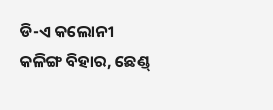ଡି-ଏ କଲୋନୀ
କଳିଙ୍ଗ ବିହାର, ଛେଣ୍ଡ୍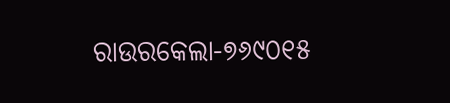ରାଉରକେଲା-୭୬୯୦୧୫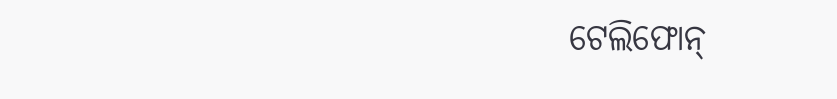ଟେଲିଫୋନ୍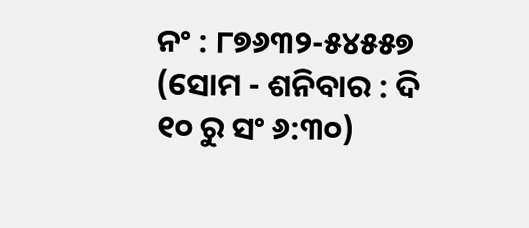ନଂ : ୮୭୬୩୨-୫୪୫୫୭
(ସୋମ - ଶନିବାର : ଦି ୧୦ ରୁ ସଂ ୬:୩୦)